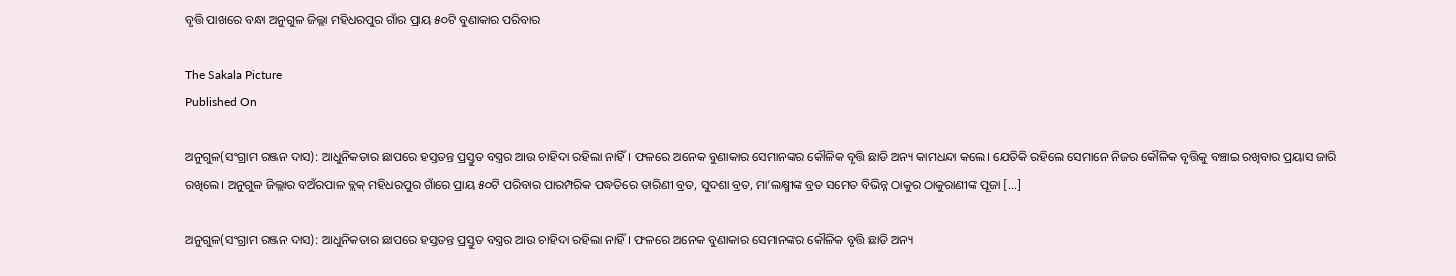ବୃତ୍ତି ପାଖରେ ବନ୍ଧା ଅନୁଗୁଳ ଜିଲ୍ଲା ମହିଧରପୁର ଗାଁର ପ୍ରାୟ ୫୦ଟି ବୁଣାକାର ପରିବାର

The Sakala Picture
Published On

ଅନୁଗୁଳ(ସଂଗ୍ରାମ ରଞ୍ଜନ ଦାସ): ଆଧୁନିକତାର ଛାପରେ ହସ୍ତତନ୍ତ ପ୍ରସ୍ତୁତ ବସ୍ତ୍ରର ଆଉ ଚାହିଦା ରହିଲା ନାହିଁ। ଫଳରେ ଅନେକ ବୁଣାକାର ସେମାନଙ୍କର କୌଳିକ ବୃତ୍ତି ଛାଡି ଅନ୍ୟ କାମଧନ୍ଦା କଲେ। ଯେତିକି ରହିଲେ ସେମାନେ ନିଜର କୌଳିକ ବୃତ୍ତିକୁ ବଞ୍ଚାଇ ରଖିବାର ପ୍ରୟାସ ଜାରି ରଖିଲେ। ଅନୁଗୁଳ ଜିଲ୍ଲାର ବଅଁରପାଳ ବ୍ଲକ୍‌ ମହିଧରପୁର ଗାଁରେ ପ୍ରାୟ ୫୦ଟି ପରିବାର ପାରମ୍ପରିକ ପଦ୍ଧତିରେ ତାରିଣୀ ବ୍ରତ, ସୁଦଶା ବ୍ରତ, ମା’ଲକ୍ଷ୍ମୀଙ୍କ ବ୍ରତ ସମେତ ବିଭିନ୍ନ ଠାକୁର ଠାକୁରାଣୀଙ୍କ ପୂଜା […]

ଅନୁଗୁଳ(ସଂଗ୍ରାମ ରଞ୍ଜନ ଦାସ): ଆଧୁନିକତାର ଛାପରେ ହସ୍ତତନ୍ତ ପ୍ରସ୍ତୁତ ବସ୍ତ୍ରର ଆଉ ଚାହିଦା ରହିଲା ନାହିଁ। ଫଳରେ ଅନେକ ବୁଣାକାର ସେମାନଙ୍କର କୌଳିକ ବୃତ୍ତି ଛାଡି ଅନ୍ୟ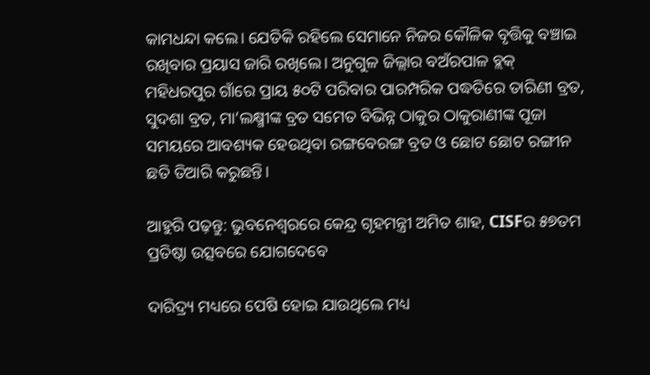କାମଧନ୍ଦା କଲେ। ଯେତିକି ରହିଲେ ସେମାନେ ନିଜର କୌଳିକ ବୃତ୍ତିକୁ ବଞ୍ଚାଇ ରଖିବାର ପ୍ରୟାସ ଜାରି ରଖିଲେ। ଅନୁଗୁଳ ଜିଲ୍ଲାର ବଅଁରପାଳ ବ୍ଲକ୍‌ ମହିଧରପୁର ଗାଁରେ ପ୍ରାୟ ୫୦ଟି ପରିବାର ପାରମ୍ପରିକ ପଦ୍ଧତିରେ ତାରିଣୀ ବ୍ରତ, ସୁଦଶା ବ୍ରତ, ମା’ଲକ୍ଷ୍ମୀଙ୍କ ବ୍ରତ ସମେତ ବିଭିନ୍ନ ଠାକୁର ଠାକୁରାଣୀଙ୍କ ପୂଜା ସମୟରେ ଆବଶ୍ୟକ ହେଉଥିବା ରଙ୍ଗବେରଙ୍ଗ ବ୍ରତ ଓ ଛୋଟ ଛୋଟ ରଙ୍ଗୀନ ଛତି ତିଆରି କରୁଛନ୍ତି।

ଆହୁରି ପଢ଼ନ୍ତୁ: ଭୁବନେଶ୍ୱରରେ କେନ୍ଦ୍ର ଗୃହମନ୍ତ୍ରୀ ଅମିତ ଶାହ, CISFର ୫୭ତମ ପ୍ରତିଷ୍ଠା ଉତ୍ସବରେ ଯୋଗଦେବେ

ଦାରିଦ୍ର୍ୟ ମଧ୍ୟରେ ପେଷି ହୋଇ ଯାଉଥିଲେ ମଧ୍ୟ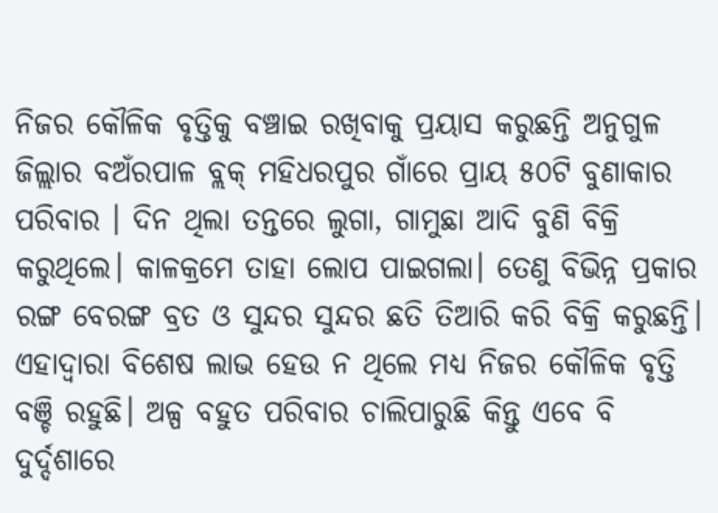ନିଜର କୌଳିକ ବୃତ୍ତିକୁ ବଞ୍ଚାଇ ରଖିବାକୁ ପ୍ରୟାସ କରୁଛନ୍ତି ଅନୁଗୁଳ ଜିଲ୍ଲାର ବଅଁରପାଳ ବ୍ଲକ୍‌ ମହିଧରପୁର ଗାଁରେ ପ୍ରାୟ ୫୦ଟି ବୁଣାକାର ପରିବାର । ଦିନ ଥିଲା ତନ୍ତରେ ଲୁଗା, ଗାମୁଛା ଆଦି ବୁଣି ବିକ୍ରି କରୁଥିଲେ। କାଳକ୍ରମେ ତାହା ଲୋପ ପାଇଗଲା। ତେଣୁ ବିଭିନ୍ନ ପ୍ରକାର ରଙ୍ଗ ବେରଙ୍ଗ ବ୍ରତ ଓ ସୁନ୍ଦର ସୁନ୍ଦର ଛତି ତିଆରି କରି ବିକ୍ରି କରୁଛନ୍ତି। ଏହାଦ୍ୱାରା ବିଶେଷ ଲାଭ ହେଉ ନ ଥିଲେ ମଧ୍ୟ ନିଜର କୌଳିକ ବୃତ୍ତି ବଞ୍ଚି ରହୁଛି। ଅଳ୍ପ ବହୁତ ପରିବାର ଚାଲିପାରୁଛି କିନ୍ତୁ ଏବେ ବି ଦୁର୍ଦ୍ଦଶାରେ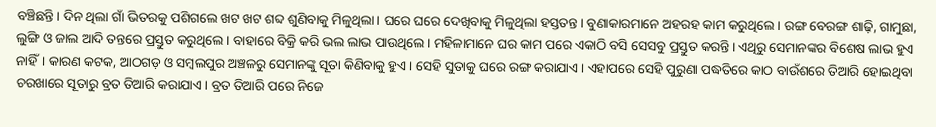ବଞ୍ଚିଛନ୍ତି। ଦିନ ଥିଲା ଗାଁ ଭିତରକୁ ପଶିଗଲେ ଖଟ ଖଟ ଶବ୍ଦ ଶୁଣିବାକୁ ମିଳୁଥିଲା। ଘରେ ଘରେ ଦେଖିବାକୁ ମିଳୁଥିଲା ହସ୍ତତନ୍ତ। ବୁଣାକାରମାନେ ଅହରହ କାମ କରୁଥିଲେ। ରଙ୍ଗ ବେରଙ୍ଗ ଶାଢ଼ି, ଗାମୁଛା, ଲୁଙ୍ଗି ଓ ଜାଲ ଆଦି ତନ୍ତରେ ପ୍ରସ୍ତୁତ କରୁଥିଲେ। ବାହାରେ ବିକ୍ରି କରି ଭଲ ଲାଭ ପାଉଥିଲେ। ମହିଳାମାନେ ଘର କାମ ପରେ ଏକାଠି ବସି ସେସବୁ ପ୍ରସ୍ତୁତ କରନ୍ତି। ଏଥିରୁ ସେମାନଙ୍କର ବିଶେଷ ଲାଭ ହୁଏ ନାହିଁ। କାରଣ କଟକ, ଆଠଗଡ଼ ଓ ସମ୍ୱଲପୁର ଅଞ୍ଚଳରୁ ସେମାନଙ୍କୁ ସୂତା କିଣିବାକୁ ହୁଏ। ସେହି ସୁତାକୁ ଘରେ ରଙ୍ଗ କରାଯାଏ। ଏହାପରେ ସେହି ପୁରୁଣା ପଦ୍ଧତିରେ କାଠ ବାଉଁଶରେ ତିଆରି ହୋଇଥିବା ଚରଖାରେ ସୂତାରୁ ବ୍ରତ ତିଆରି କରାଯାଏ। ବ୍ରତ ତିଆରି ପରେ ନିଜେ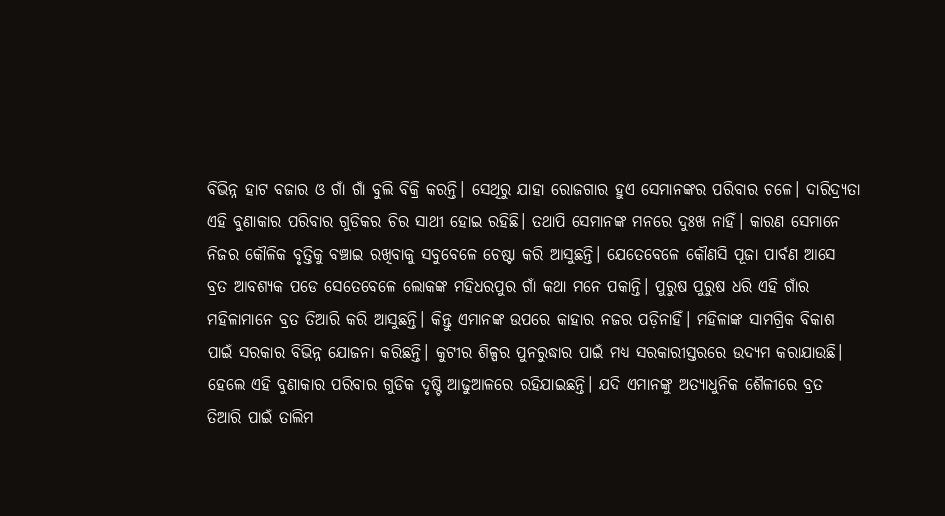ବିଭିନ୍ନ ହାଟ ବଜାର ଓ ଗାଁ ଗାଁ ବୁଲି ବିକ୍ରି କରନ୍ତି। ସେଥିରୁ ଯାହା ରୋଜଗାର ହୁଏ ସେମାନଙ୍କର ପରିବାର ଚଳେ। ଦାରିଦ୍ର୍ୟତା ଏହି ବୁଣାକାର ପରିବାର ଗୁଡିକର ଚିର ସାଥୀ ହୋଇ ରହିଛି। ତଥାପି ସେମାନଙ୍କ ମନରେ ଦୁଃଖ ନାହିଁ। କାରଣ ସେମାନେ ନିଜର କୌଳିକ ବୃତ୍ତିକୁ ବଞ୍ଚାଇ ରଖିବାକୁ ସବୁବେଳେ ଚେଷ୍ଟା କରି ଆସୁଛନ୍ତି। ଯେତେବେଳେ କୌଣସି ପୂଜା ପାର୍ବଣ ଆସେ ବ୍ରତ ଆବଶ୍ୟକ ପଡେ ସେତେବେଳେ ଲୋକଙ୍କ ମହିଧରପୁର ଗାଁ କଥା ମନେ ପକାନ୍ତି। ପୁରୁଷ ପୁରୁଷ ଧରି ଏହି ଗାଁର ମହିଳାମାନେ ବ୍ରତ ତିଆରି କରି ଆସୁଛନ୍ତି। କିନ୍ତୁ ଏମାନଙ୍କ ଉପରେ କାହାର ନଜର ପଡ଼ିନାହିଁ। ମହିଳାଙ୍କ ସାମଗ୍ରିକ ବିକାଶ ପାଇଁ ସରକାର ବିଭିନ୍ନ ଯୋଜନା କରିଛନ୍ତି। କୁଟୀର ଶିଳ୍ପର ପୁନରୁଦ୍ଧାର ପାଇଁ ମଧ୍ୟ ସରକାରୀସ୍ତରରେ ଉଦ୍ୟମ କରାଯାଉଛି। ହେଲେ ଏହି ବୁଣାକାର ପରିବାର ଗୁଡିକ ଦୃଷ୍ଟି ଆଢୁଆଳରେ ରହିଯାଇଛନ୍ତି। ଯଦି ଏମାନଙ୍କୁ ଅତ୍ୟାଧୁନିକ ଶୈଳୀରେ ବ୍ରତ ତିଆରି ପାଇଁ ତାଲିମ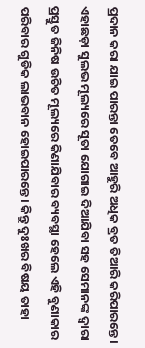ପ୍ରଦାନ କରା ଯାଇ ପାରନ୍ତା ତେବେ ଆହୁରି ଅଧିକ ବ୍ରତ ତିଆରି କରିପାରନ୍ତେ। ଏହାଛଡ଼ା ସୁଲଭ ମୂଲ୍ୟରେ ସୂତା ଯୋଗାଇ ଦିଆଯିବା ସହ ସେମାନଙ୍କ ଦ୍ୱାରା ପ୍ରସ୍ତୁତ ଜିନିଷ ଉଚିତ ମୂଲ୍ୟରେ କିଣାଯିବାର ବ୍ୟବସ୍ଥା ହେଲେ ଏହି ବୁଣାକାର ପରିବାର ଗୁଡିକ ଲାଭବାନ ହୋଇପାରନ୍ତେ। କିନ୍ତୁ ଦୁଃଖର ବିଷୟ ତାହା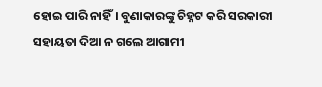ହୋଇ ପାରି ନାହିଁ। ବୁଣାକାରଙ୍କୁ ଚିହ୍ନଟ କରି ସରକାରୀ ସହାୟତା ଦିଆ ନ ଗଲେ ଆଗାମୀ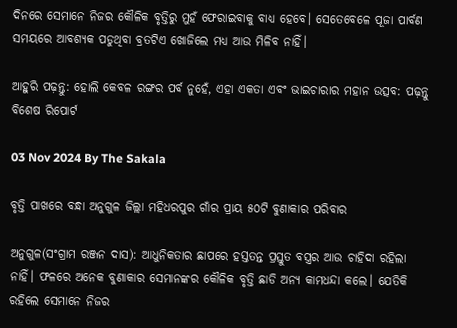ଦିନରେ ସେମାନେ ନିଜର କୌଳିକ ବୃତ୍ତିରୁ ମୁହଁ ଫେରାଇବାକୁ ବାଧ୍ୟ ହେବେ। ସେତେବେଳେ ପୂଜା ପାର୍ବଣ ସମୟରେ ଆବଶ୍ୟକ ପଡୁଥିବା ବ୍ରତଟିଏ ଖୋଜିଲେ ମଧ୍ୟ ଆଉ ମିଳିବ ନାହିଁ।

ଆହୁରି ପଢ଼ନ୍ତୁ: ହୋଲି କେବଳ ରଙ୍ଗର ପର୍ବ ନୁହେଁ, ଏହା ଏକତା ଏବଂ ଭାଇଚାରାର ମହାନ ଉତ୍ସବ: ପଢ଼ନ୍ତୁ ବିଶେଷ ରିପୋର୍ଟ

03 Nov 2024 By The Sakala

ବୃତ୍ତି ପାଖରେ ବନ୍ଧା ଅନୁଗୁଳ ଜିଲ୍ଲା ମହିଧରପୁର ଗାଁର ପ୍ରାୟ ୫୦ଟି ବୁଣାକାର ପରିବାର

ଅନୁଗୁଳ(ସଂଗ୍ରାମ ରଞ୍ଜନ ଦାସ): ଆଧୁନିକତାର ଛାପରେ ହସ୍ତତନ୍ତ ପ୍ରସ୍ତୁତ ବସ୍ତ୍ରର ଆଉ ଚାହିଦା ରହିଲା ନାହିଁ। ଫଳରେ ଅନେକ ବୁଣାକାର ସେମାନଙ୍କର କୌଳିକ ବୃତ୍ତି ଛାଡି ଅନ୍ୟ କାମଧନ୍ଦା କଲେ। ଯେତିକି ରହିଲେ ସେମାନେ ନିଜର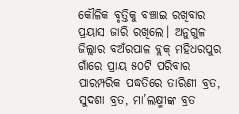କୌଳିକ ବୃତ୍ତିକୁ ବଞ୍ଚାଇ ରଖିବାର ପ୍ରୟାସ ଜାରି ରଖିଲେ। ଅନୁଗୁଳ ଜିଲ୍ଲାର ବଅଁରପାଳ ବ୍ଲକ୍‌ ମହିଧରପୁର ଗାଁରେ ପ୍ରାୟ ୫୦ଟି ପରିବାର ପାରମ୍ପରିକ ପଦ୍ଧତିରେ ତାରିଣୀ ବ୍ରତ, ସୁଦଶା ବ୍ରତ, ମା’ଲକ୍ଷ୍ମୀଙ୍କ ବ୍ରତ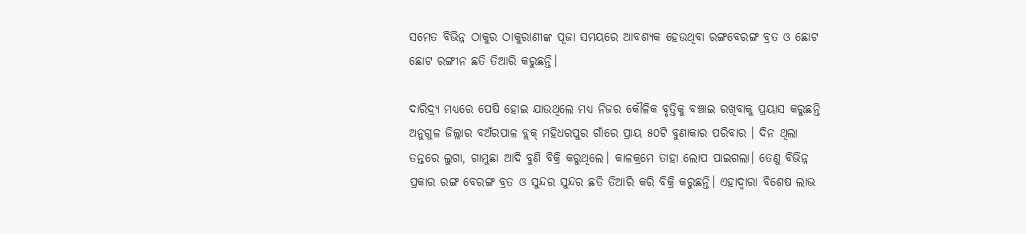ସମେତ ବିଭିନ୍ନ ଠାକୁର ଠାକୁରାଣୀଙ୍କ ପୂଜା ସମୟରେ ଆବଶ୍ୟକ ହେଉଥିବା ରଙ୍ଗବେରଙ୍ଗ ବ୍ରତ ଓ ଛୋଟ ଛୋଟ ରଙ୍ଗୀନ ଛତି ତିଆରି କରୁଛନ୍ତି।

ଦାରିଦ୍ର୍ୟ ମଧ୍ୟରେ ପେଷି ହୋଇ ଯାଉଥିଲେ ମଧ୍ୟ ନିଜର କୌଳିକ ବୃତ୍ତିକୁ ବଞ୍ଚାଇ ରଖିବାକୁ ପ୍ରୟାସ କରୁଛନ୍ତି ଅନୁଗୁଳ ଜିଲ୍ଲାର ବଅଁରପାଳ ବ୍ଲକ୍‌ ମହିଧରପୁର ଗାଁରେ ପ୍ରାୟ ୫୦ଟି ବୁଣାକାର ପରିବାର । ଦିନ ଥିଲା ତନ୍ତରେ ଲୁଗା, ଗାମୁଛା ଆଦି ବୁଣି ବିକ୍ରି କରୁଥିଲେ। କାଳକ୍ରମେ ତାହା ଲୋପ ପାଇଗଲା। ତେଣୁ ବିଭିନ୍ନ ପ୍ରକାର ରଙ୍ଗ ବେରଙ୍ଗ ବ୍ରତ ଓ ସୁନ୍ଦର ସୁନ୍ଦର ଛତି ତିଆରି କରି ବିକ୍ରି କରୁଛନ୍ତି। ଏହାଦ୍ୱାରା ବିଶେଷ ଲାଭ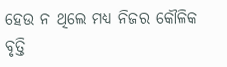ହେଉ ନ ଥିଲେ ମଧ୍ୟ ନିଜର କୌଳିକ ବୃତ୍ତି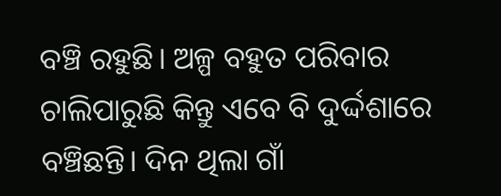ବଞ୍ଚି ରହୁଛି। ଅଳ୍ପ ବହୁତ ପରିବାର ଚାଲିପାରୁଛି କିନ୍ତୁ ଏବେ ବି ଦୁର୍ଦ୍ଦଶାରେ ବଞ୍ଚିଛନ୍ତି। ଦିନ ଥିଲା ଗାଁ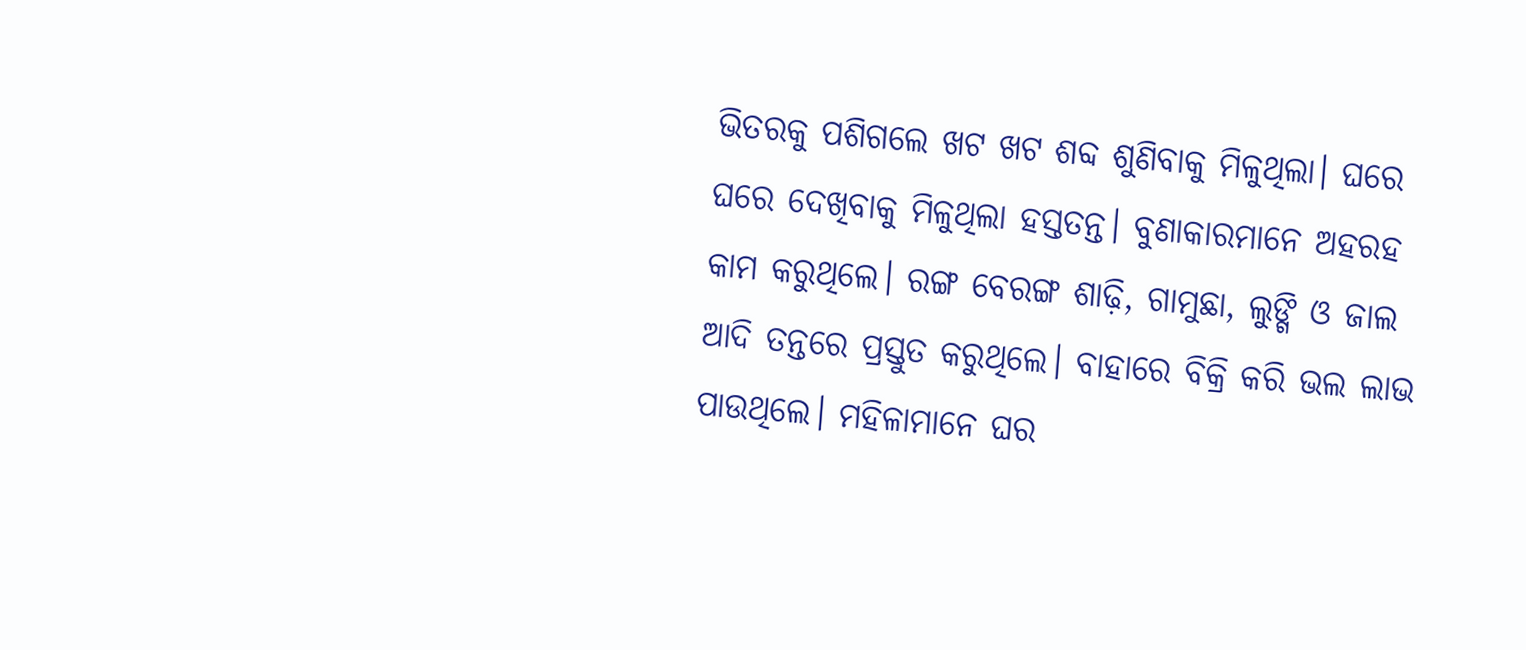ଭିତରକୁ ପଶିଗଲେ ଖଟ ଖଟ ଶବ୍ଦ ଶୁଣିବାକୁ ମିଳୁଥିଲା। ଘରେ ଘରେ ଦେଖିବାକୁ ମିଳୁଥିଲା ହସ୍ତତନ୍ତ। ବୁଣାକାରମାନେ ଅହରହ କାମ କରୁଥିଲେ। ରଙ୍ଗ ବେରଙ୍ଗ ଶାଢ଼ି, ଗାମୁଛା, ଲୁଙ୍ଗି ଓ ଜାଲ ଆଦି ତନ୍ତରେ ପ୍ରସ୍ତୁତ କରୁଥିଲେ। ବାହାରେ ବିକ୍ରି କରି ଭଲ ଲାଭ ପାଉଥିଲେ। ମହିଳାମାନେ ଘର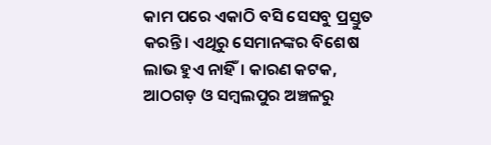କାମ ପରେ ଏକାଠି ବସି ସେସବୁ ପ୍ରସ୍ତୁତ କରନ୍ତି। ଏଥିରୁ ସେମାନଙ୍କର ବିଶେଷ ଲାଭ ହୁଏ ନାହିଁ। କାରଣ କଟକ, ଆଠଗଡ଼ ଓ ସମ୍ୱଲପୁର ଅଞ୍ଚଳରୁ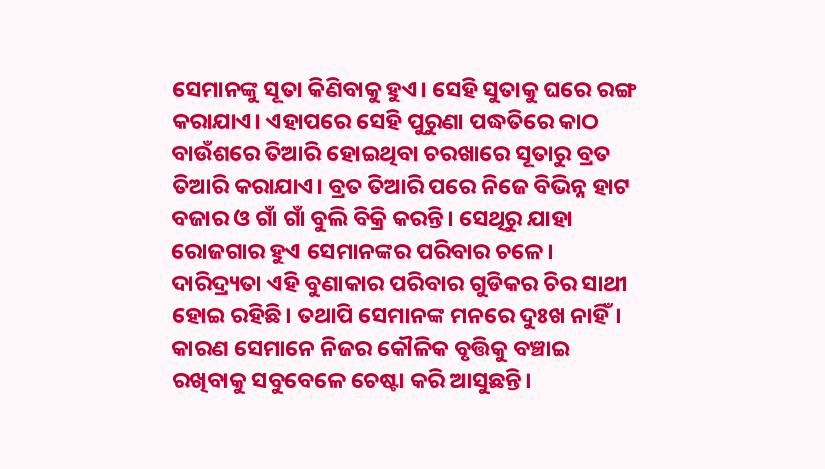ସେମାନଙ୍କୁ ସୂତା କିଣିବାକୁ ହୁଏ। ସେହି ସୁତାକୁ ଘରେ ରଙ୍ଗ କରାଯାଏ। ଏହାପରେ ସେହି ପୁରୁଣା ପଦ୍ଧତିରେ କାଠ ବାଉଁଶରେ ତିଆରି ହୋଇଥିବା ଚରଖାରେ ସୂତାରୁ ବ୍ରତ ତିଆରି କରାଯାଏ। ବ୍ରତ ତିଆରି ପରେ ନିଜେ ବିଭିନ୍ନ ହାଟ ବଜାର ଓ ଗାଁ ଗାଁ ବୁଲି ବିକ୍ରି କରନ୍ତି। ସେଥିରୁ ଯାହା ରୋଜଗାର ହୁଏ ସେମାନଙ୍କର ପରିବାର ଚଳେ। ଦାରିଦ୍ର୍ୟତା ଏହି ବୁଣାକାର ପରିବାର ଗୁଡିକର ଚିର ସାଥୀ ହୋଇ ରହିଛି। ତଥାପି ସେମାନଙ୍କ ମନରେ ଦୁଃଖ ନାହିଁ। କାରଣ ସେମାନେ ନିଜର କୌଳିକ ବୃତ୍ତିକୁ ବଞ୍ଚାଇ ରଖିବାକୁ ସବୁବେଳେ ଚେଷ୍ଟା କରି ଆସୁଛନ୍ତି।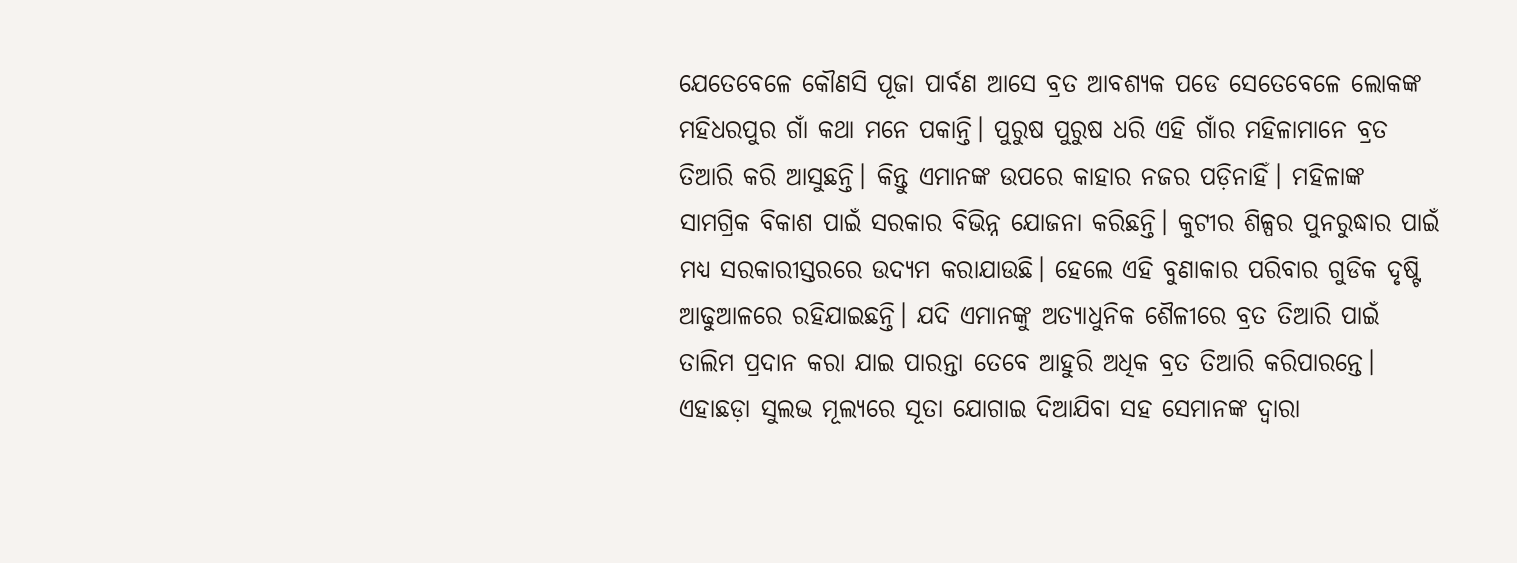ଯେତେବେଳେ କୌଣସି ପୂଜା ପାର୍ବଣ ଆସେ ବ୍ରତ ଆବଶ୍ୟକ ପଡେ ସେତେବେଳେ ଲୋକଙ୍କ ମହିଧରପୁର ଗାଁ କଥା ମନେ ପକାନ୍ତି। ପୁରୁଷ ପୁରୁଷ ଧରି ଏହି ଗାଁର ମହିଳାମାନେ ବ୍ରତ ତିଆରି କରି ଆସୁଛନ୍ତି। କିନ୍ତୁ ଏମାନଙ୍କ ଉପରେ କାହାର ନଜର ପଡ଼ିନାହିଁ। ମହିଳାଙ୍କ ସାମଗ୍ରିକ ବିକାଶ ପାଇଁ ସରକାର ବିଭିନ୍ନ ଯୋଜନା କରିଛନ୍ତି। କୁଟୀର ଶିଳ୍ପର ପୁନରୁଦ୍ଧାର ପାଇଁ ମଧ୍ୟ ସରକାରୀସ୍ତରରେ ଉଦ୍ୟମ କରାଯାଉଛି। ହେଲେ ଏହି ବୁଣାକାର ପରିବାର ଗୁଡିକ ଦୃଷ୍ଟି ଆଢୁଆଳରେ ରହିଯାଇଛନ୍ତି। ଯଦି ଏମାନଙ୍କୁ ଅତ୍ୟାଧୁନିକ ଶୈଳୀରେ ବ୍ରତ ତିଆରି ପାଇଁ ତାଲିମ ପ୍ରଦାନ କରା ଯାଇ ପାରନ୍ତା ତେବେ ଆହୁରି ଅଧିକ ବ୍ରତ ତିଆରି କରିପାରନ୍ତେ। ଏହାଛଡ଼ା ସୁଲଭ ମୂଲ୍ୟରେ ସୂତା ଯୋଗାଇ ଦିଆଯିବା ସହ ସେମାନଙ୍କ ଦ୍ୱାରା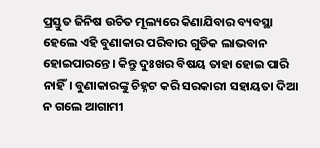ପ୍ରସ୍ତୁତ ଜିନିଷ ଉଚିତ ମୂଲ୍ୟରେ କିଣାଯିବାର ବ୍ୟବସ୍ଥା ହେଲେ ଏହି ବୁଣାକାର ପରିବାର ଗୁଡିକ ଲାଭବାନ ହୋଇପାରନ୍ତେ। କିନ୍ତୁ ଦୁଃଖର ବିଷୟ ତାହା ହୋଇ ପାରି ନାହିଁ। ବୁଣାକାରଙ୍କୁ ଚିହ୍ନଟ କରି ସରକାରୀ ସହାୟତା ଦିଆ ନ ଗଲେ ଆଗାମୀ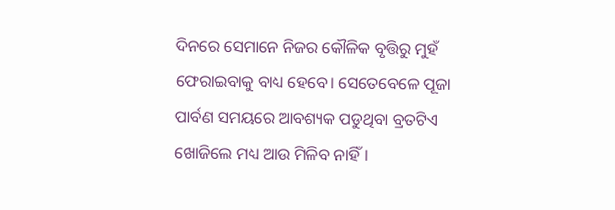ଦିନରେ ସେମାନେ ନିଜର କୌଳିକ ବୃତ୍ତିରୁ ମୁହଁ ଫେରାଇବାକୁ ବାଧ୍ୟ ହେବେ। ସେତେବେଳେ ପୂଜା ପାର୍ବଣ ସମୟରେ ଆବଶ୍ୟକ ପଡୁଥିବା ବ୍ରତଟିଏ ଖୋଜିଲେ ମଧ୍ୟ ଆଉ ମିଳିବ ନାହିଁ।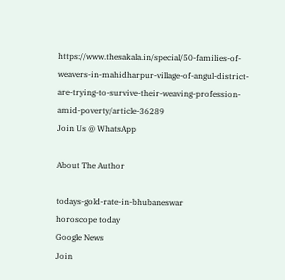https://www.thesakala.in/special/50-families-of-weavers-in-mahidharpur-village-of-angul-district-are-trying-to-survive-their-weaving-profession-amid-poverty/article-36289
Join Us @ WhatsApp

About The Author

todays-gold-rate-in-bhubaneswar
horoscope today
Google News
Join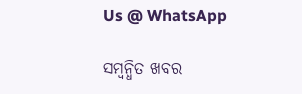Us @ WhatsApp

ସମ୍ବନ୍ଧିତ ଖବର